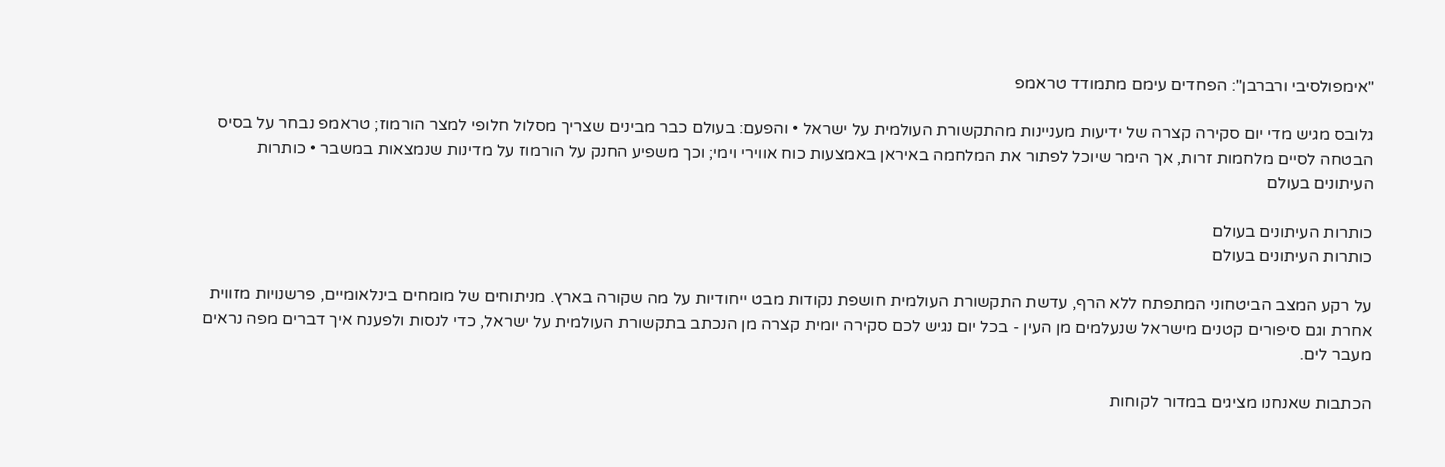"אימפולסיבי ורברבן": הפחדים עימם מתמודד טראמפ

גלובס מגיש מדי יום סקירה קצרה של ידיעות מעניינות מהתקשורת העולמית על ישראל • והפעם: בעולם כבר מבינים שצריך מסלול חלופי למצר הורמוז; טראמפ נבחר על בסיס הבטחה לסיים מלחמות זרות, אך הימר שיוכל לפתור את המלחמה באיראן באמצעות כוח אווירי וימי; וכך משפיע החנק על הורמוז על מדינות שנמצאות במשבר • כותרות העיתונים בעולם

כותרות העיתונים בעולם
כותרות העיתונים בעולם

על רקע המצב הביטחוני המתפתח ללא הרף, עדשת התקשורת העולמית חושפת נקודות מבט ייחודיות על מה שקורה בארץ. מניתוחים של מומחים בינלאומיים, פרשנויות מזווית אחרת וגם סיפורים קטנים מישראל שנעלמים מן העין - בכל יום נגיש לכם סקירה יומית קצרה מן הנכתב בתקשורת העולמית על ישראל, כדי לנסות ולפענח איך דברים מפה נראים מעבר לים.

הכתבות שאנחנו מציגים במדור לקוחות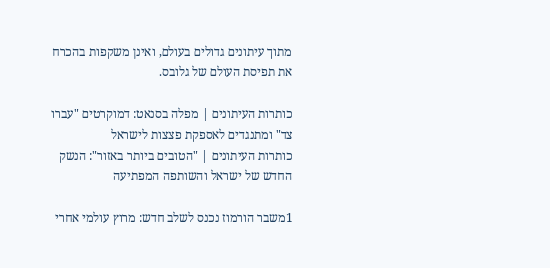מתוך עיתונים גדולים בעולם, ואינן משקפות בהכרח את תפיסת העולם של גלובס.

כותרות העיתונים | מפלה בסנאט: דמוקרטים "עברו צד" ומתנגדים לאספקת פצצות לישראל
כותרות העיתונים | "הטובים ביותר באזור": הנשק החדש של ישראל והשותפה המפתיעה

1משבר הורמוז נכנס לשלב חדש: מרוץ עולמי אחרי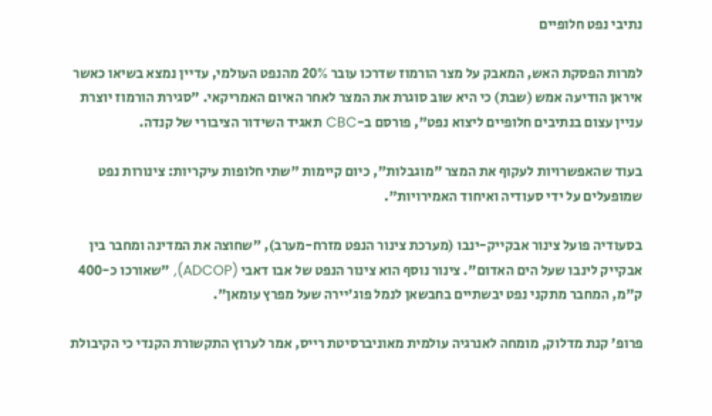נתיבי נפט חלופיים

למרות הפסקת האש, המאבק על מצר הורמוז שדרכו עובר 20% מהנפט העולמי, עדיין נמצא בשיאו כאשר איראן הודיעה אמש (שבת) כי היא שוב סוגרת את המצר לאחר האיום האמריקאי. "סגירת הורמוז יוצרת עניין עצום בנתיבים חלופיים ליצוא נפט", פורסם ב-CBC תאגיד השידור הציבורי של קנדה.

בעוד שהאפשרויות לעקוף את המצר "מוגבלות", כיום קיימות "שתי חלופות עיקריות: צינורות נפט שמופעלים על ידי סעודיה ואיחוד האמירויות".

בסעודיה פועל צינור אבקייק-ינבו (מערכת צינור הנפט מזרח-מערב), "שחוצה את המדינה ומחבר בין אבקייק לינבו שעל הים האדום". צינור נוסף הוא צינור הנפט של אבו דאבי (ADCOP), "שאורכו כ-400 ק"מ, המחבר מתקני נפט יבשתיים בחבשאן לנמל פוג'יירה שעל מפרץ עומאן".

פרופ' קנת מדלוק, מומחה לאנרגיה עולמית מאוניברסיטת רייס, אמר לערוץ התקשורת הקנדי כי הקיבולת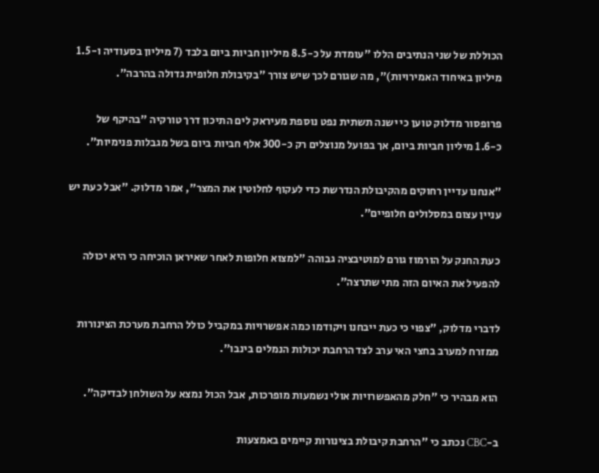הכוללת של שני הנתיבים הללו "עומדת על כ-8.5 מיליון חביות ביום בלבד (7 מיליון בסעודיה ו-1.5 מיליון באיחוד האמירויות)", מה שגורם לכך שיש צורך "בקיבולת חלופית גדולה בהרבה".

פרופסור מדלוק טוען כי ישנה תשתית נפט נוספת מעיראק לים התיכון דרך טורקיה "בהיקף של כ-1.6 מיליון חביות ביום, אך בפועל מנוצלים רק כ-300 אלף חביות ביום בשל מגבלות פנימיות".

"אנחנו עדיין רחוקים מהקיבולת הנדרשת כדי לעקוף לחלוטין את המצר", אמר מדלוק. "אבל כעת יש עניין עצום במסלולים חלופיים".

כעת החנק על הורמוז גורם למוטיבציה גבוהה "למצוא חלופות לאחר שאיראן הוכיחה כי היא יכולה להפעיל את האיום הזה מתי שתרצה".

לדברי מדלוק, "צפוי כי כעת ייבחנו ויקודמו כמה אפשרויות במקביל כולל הרחבת מערכת הצינורות ממזרח למערב בחצי האי ערב לצד הרחבת יכולות הנמלים בינבו".

הוא מבהיר כי "חלק מהאפשרויות אולי נשמעות מופרכות, אבל הכול נמצא על השולחן לבדיקה".

ב-CBC נכתב כי "הרחבת קיבולת בצינורות קיימים באמצעות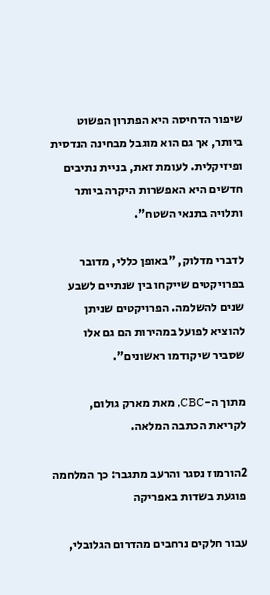שיפור הדחיסה היא הפתרון הפשוט ביותר, אך גם הוא מוגבל מבחינה הנדסית ופיזיקלית. לעומת זאת, בניית נתיבים חדשים היא האפשרות היקרה ביותר ותלויה בתנאי השטח".

לדברי מדלוק, "באופן כללי, מדובר בפרויקטים שייקחו בין שנתיים לשבע שנים להשלמה. הפרויקטים שניתן להוציא לפועל במהירות הם גם אלו שסביר שיקודמו ראשונים".

מתוך ה-CBC, מאת מארק גולום, לקריאת הכתבה המלאה.

2הורמוז נסגר והרעב מתגבר: כך המלחמה פוגעת בשדות באפריקה

עבור חלקים נרחבים מהדרום הגלובלי,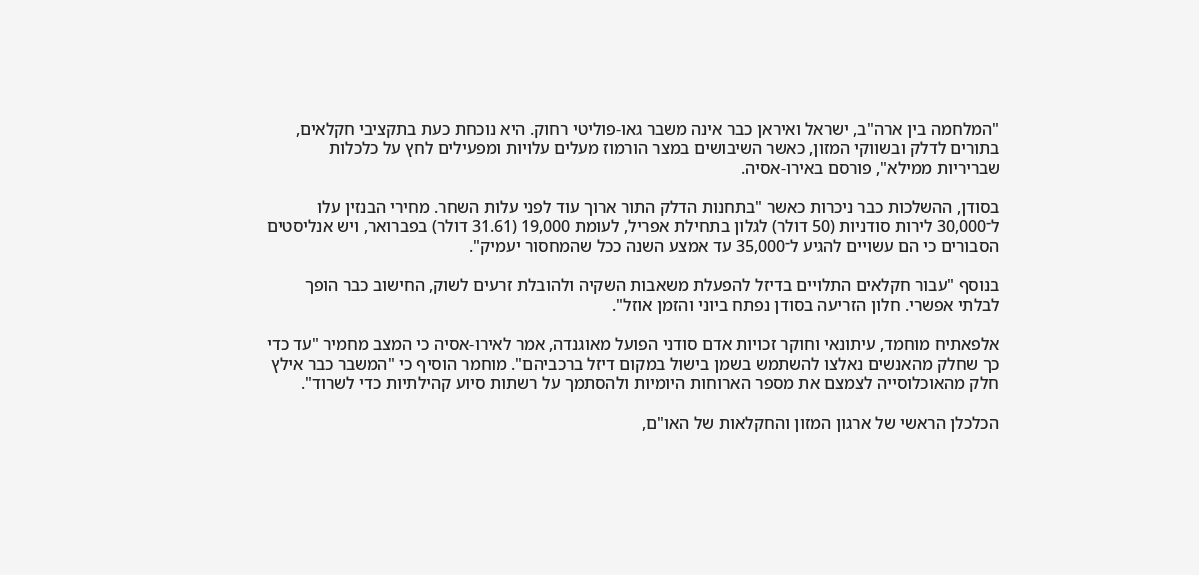"המלחמה בין ארה"ב, ישראל ואיראן כבר אינה משבר גאו-פוליטי רחוק. היא נוכחת כעת בתקציבי חקלאים, בתורים לדלק ובשווקי המזון, כאשר השיבושים במצר הורמוז מעלים עלויות ומפעילים לחץ על כלכלות שבריריות ממילא", פורסם באירו-אסיה.

בסודן, ההשלכות כבר ניכרות כאשר "בתחנות הדלק התור ארוך עוד לפני עלות השחר. מחירי הבנזין עלו ל־30,000 לירות סודניות (50 דולר) לגלון בתחילת אפריל, לעומת 19,000 (31.61 דולר) בפברואר, ויש אנליסטים הסבורים כי הם עשויים להגיע ל־35,000 עד אמצע השנה ככל שהמחסור יעמיק".

בנוסף "עבור חקלאים התלויים בדיזל להפעלת משאבות השקיה ולהובלת זרעים לשוק, החישוב כבר הופך לבלתי אפשרי. חלון הזריעה בסודן נפתח ביוני והזמן אוזל".

אלפאתיח מוחמד, עיתונאי וחוקר זכויות אדם סודני הפועל מאוגנדה, אמר לאירו-אסיה כי המצב מחמיר "עד כדי כך שחלק מהאנשים נאלצו להשתמש בשמן בישול במקום דיזל ברכביהם". מוחמר הוסיף כי "המשבר כבר אילץ חלק מהאוכלוסייה לצמצם את מספר הארוחות היומיות ולהסתמך על רשתות סיוע קהילתיות כדי לשרוד".

הכלכלן הראשי של ארגון המזון והחקלאות של האו"ם,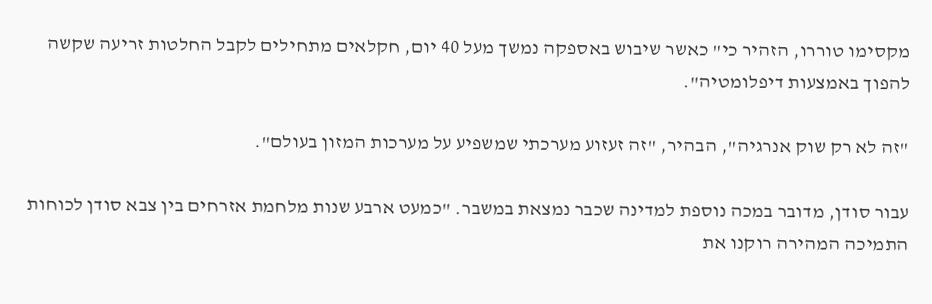מקסימו טוררו, הזהיר כי" כאשר שיבוש באספקה נמשך מעל 40 יום, חקלאים מתחילים לקבל החלטות זריעה שקשה להפוך באמצעות דיפלומטיה".

"זה לא רק שוק אנרגיה", הבהיר, "זה זעזוע מערכתי שמשפיע על מערכות המזון בעולם".

עבור סודן, מדובר במכה נוספת למדינה שכבר נמצאת במשבר. "כמעט ארבע שנות מלחמת אזרחים בין צבא סודן לכוחות התמיכה המהירה רוקנו את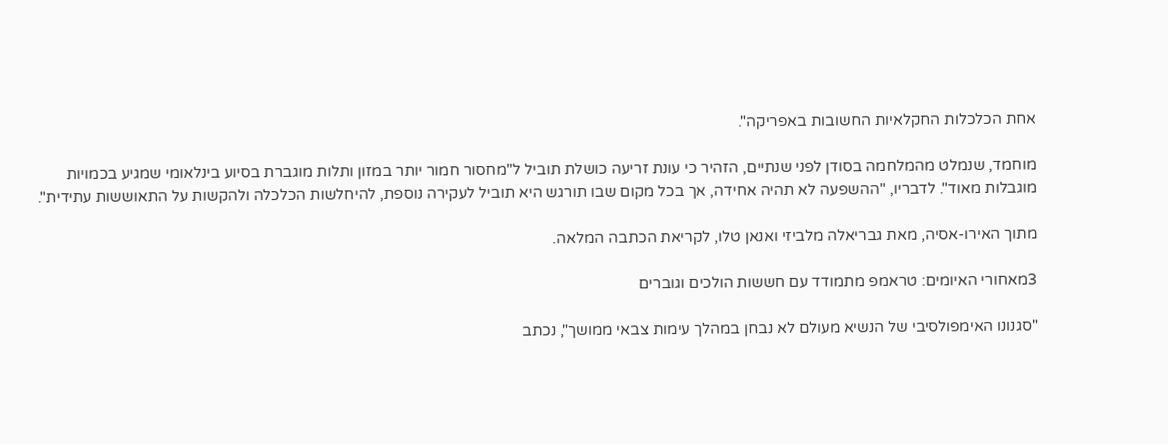אחת הכלכלות החקלאיות החשובות באפריקה".

מוחמד, שנמלט מהמלחמה בסודן לפני שנתיים, הזהיר כי עונת זריעה כושלת תוביל ל"מחסור חמור יותר במזון ותלות מוגברת בסיוע בינלאומי שמגיע בכמויות מוגבלות מאוד". לדבריו, "ההשפעה לא תהיה אחידה, אך בכל מקום שבו תורגש היא תוביל לעקירה נוספת, להיחלשות הכלכלה ולהקשות על התאוששות עתידית".

מתוך האירו-אסיה, מאת גבריאלה מלביזי ואנאן טלו, לקריאת הכתבה המלאה.

3מאחורי האיומים: טראמפ מתמודד עם חששות הולכים וגוברים

"סגנונו האימפולסיבי של הנשיא מעולם לא נבחן במהלך עימות צבאי ממושך", נכתב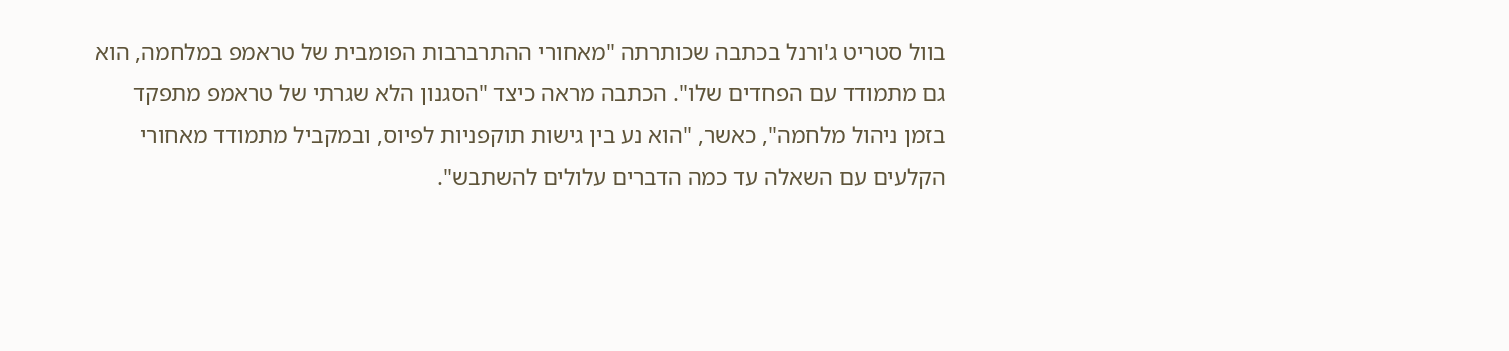בוול סטריט ג'ורנל בכתבה שכותרתה "מאחורי ההתרברבות הפומבית של טראמפ במלחמה, הוא גם מתמודד עם הפחדים שלו". הכתבה מראה כיצד "הסגנון הלא שגרתי של טראמפ מתפקד בזמן ניהול מלחמה", כאשר, "הוא נע בין גישות תוקפניות לפיוס, ובמקביל מתמודד מאחורי הקלעים עם השאלה עד כמה הדברים עלולים להשתבש".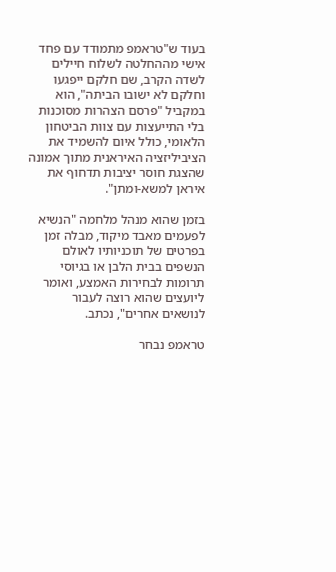בעוד ש"טראמפ מתמודד עם פחד אישי מההחלטה לשלוח חיילים לשדה הקרב, שם חלקם ייפגעו וחלקם לא ישובו הביתה", הוא במקביל "פרסם הצהרות מסוכנות בלי התייעצות עם צוות הביטחון הלאומי, כולל איום להשמיד את הציביליזציה האיראנית מתוך אמונה שהצגת חוסר יציבות תדחוף את איראן למשא-ומתן".

בזמן שהוא מנהל מלחמה "הנשיא לפעמים מאבד מיקוד, מבלה זמן בפרטים של תוכניותיו לאולם הנשפים בבית הלבן או בגיוסי תרומות לבחירות האמצע, ואומר ליועצים שהוא רוצה לעבור לנושאים אחרים", נכתב.

טראמפ נבחר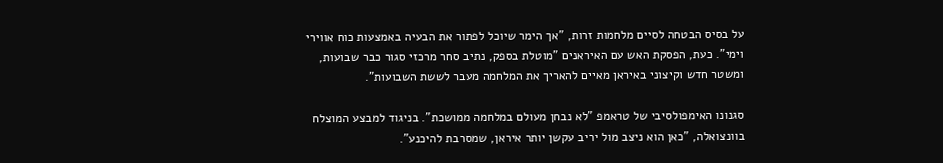על בסיס הבטחה לסיים מלחמות זרות, "אך הימר שיוכל לפתור את הבעיה באמצעות כוח אווירי וימי". כעת, הפסקת האש עם האיראנים "מוטלת בספק, נתיב סחר מרכזי סגור כבר שבועות, ומשטר חדש וקיצוני באיראן מאיים להאריך את המלחמה מעבר לששת השבועות".

סגנונו האימפולסיבי של טראמפ "לא נבחן מעולם במלחמה ממושכת". בניגוד למבצע המוצלח בוונצואלה, "כאן הוא ניצב מול יריב עקשן יותר איראן, שמסרבת להיכנע".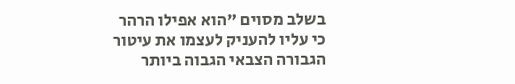בשלב מסוים "הוא אפילו הרהר כי עליו להעניק לעצמו את עיטור הגבורה הצבאי הגבוה ביותר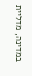במדינה, מדליית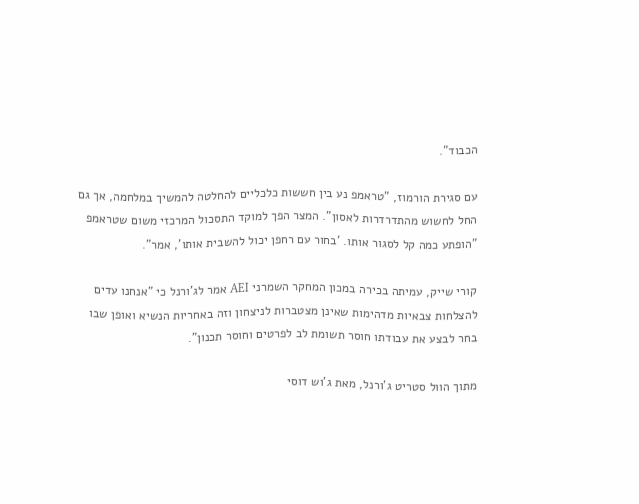הכבוד".

עם סגירת הורמוז, "טראמפ נע בין חששות כלכליים להחלטה להמשיך במלחמה, אך גם החל לחשוש מהתדרדרות לאסון". המצר הפך למוקד התסכול המרכזי משום שטראמפ "הופתע כמה קל לסגור אותו. 'בחור עם רחפן יכול להשבית אותו', אמר".

קורי שייק, עמיתה בכירה במכון המחקר השמרני AEI אמר לג'ורנל כי "אנחנו עדים להצלחות צבאיות מדהימות שאינן מצטברות לניצחון וזה באחריות הנשיא ואופן שבו בחר לבצע את עבודתו חוסר תשומת לב לפרטים וחוסר תכנון".

מתוך הוול סטריט ג'ורנל, מאת ג'וש דוסי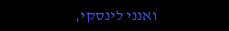ואנני לינסקי,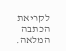לקריאת הכתבה המלאה.